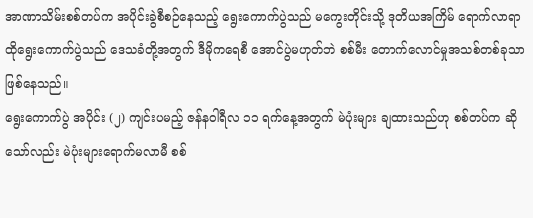အာဏာသိမ်းစစ်တပ်က အပိုင်းခွဲစီစဉ်နေသည့် ရွေးကောက်ပွဲသည် မကွေးတိုင်းသို့ ဒုတိယအကြိမ် ရောက်လာရာ ထိုရွေးကောက်ပွဲသည် ဒေသခံတို့အတွက် ဒီမိုကရေစီ အောင်ပွဲမဟုတ်ဘဲ စစ်မီး တောက်လောင်မှုအသစ်တစ်ခုသာ ဖြစ်နေသည်။
ရွေးကောက်ပွဲ အပိုင်း (၂) ကျင်းပမည့် ဇန်နဝါရီလ ၁၁ ရက်နေ့အတွက် မဲပုံးများ ချထားသည်ဟု စစ်တပ်က ဆိုသော်လည်း မဲပုံးများရောက်မလာမီ စစ်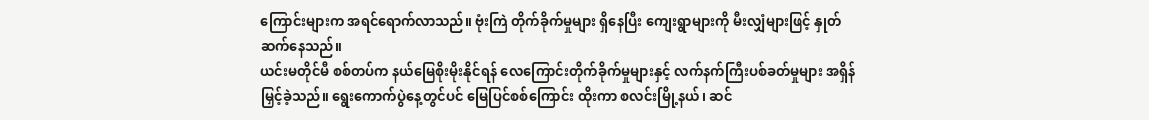ကြောင်းများက အရင်ရောက်လာသည်။ ဗုံးကြဲ တိုက်ခိုက်မှုများ ရှိနေပြီး ကျေးရွာများကို မီးလျှံများဖြင့် နှုတ်ဆက်နေသည်။
ယင်းမတိုင်မီ စစ်တပ်က နယ်မြေစိုးမိုးနိုင်ရန် လေကြောင်းတိုက်ခိုက်မှုများနှင့် လက်နက်ကြီးပစ်ခတ်မှုများ အရှိန်မြှင့်ခဲ့သည်။ ရွေးကောက်ပွဲနေ့တွင်ပင် မြေပြင်စစ်ကြောင်း ထိုးကာ စလင်းမြို့နယ်၊ ဆင်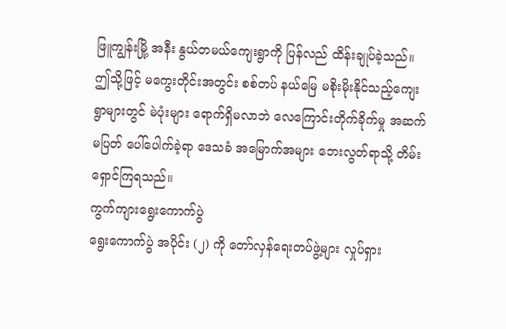ဖြူကျွန်းမြို့ အနီး နွယ်တမယ်ကျေးရွာကို ပြန်လည် ထိန်းချုပ်ခဲ့သည်။
ဤသို့ဖြင့် မကွေးတိုင်းအတွင်း စစ်တပ် နယ်မြေ မစိုးမိုးနိုင်သည့်ကျေးရွာများတွင် မဲပုံးများ ရောက်ရှိမလာဘဲ လေကြောင်းတိုက်ခိုက်မှု အဆက်မပြတ် ပေါ်ပေါက်ခဲ့ရာ ဒေသခံ အမြောက်အများ ဘေးလွတ်ရာသို့ တိမ်းရှောင်ကြရသည်။
ကွက်ကျားရွေးကောက်ပွဲ
ရွေးကောက်ပွဲ အပိုင်း (၂) ကို တော်လှန်ရေးတပ်ဖွဲ့များ လှုပ်ရှား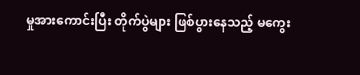မှုအားကောင်းပြီး တိုက်ပွဲများ ဖြစ်ပွားနေသည့် မကွေး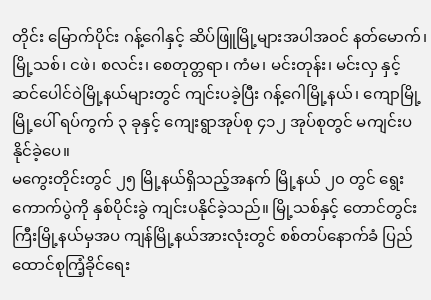တိုင်း မြောက်ပိုင်း ဂန့်ဂေါနှင့် ဆိပ်ဖြူမြို့များအပါအဝင် နတ်မောက်၊ မြို့သစ်၊ ငဖဲ၊ စလင်း၊ စေတုတ္တရာ၊ ကံမ၊ မင်းတုန်း၊ မင်းလှ နှင့် ဆင်ပေါင်ဝဲမြို့နယ်များတွင် ကျင်းပခဲ့ပြီး ဂန့်ဂေါမြို့နယ်၊ ကျောမြို့ မြို့ပေါ် ရပ်ကွက် ၃ ခုနှင့် ကျေးရွာအုပ်စု ၄၁၂ အုပ်စုတွင် မကျင်းပနိုင်ခဲ့ပေ။
မကွေးတိုင်းတွင် ၂၅ မြို့နယ်ရှိသည့်အနက် မြို့နယ် ၂၀ တွင် ရွေးကောက်ပွဲကို နှစ်ပိုင်းခွဲ ကျင်းပနိုင်ခဲ့သည်။ မြို့သစ်နှင့် တောင်တွင်းကြီးမြို့နယ်မှအပ ကျန်မြို့နယ်အားလုံးတွင် စစ်တပ်နောက်ခံ ပြည်ထောင်စုကြံ့ခိုင်ရေး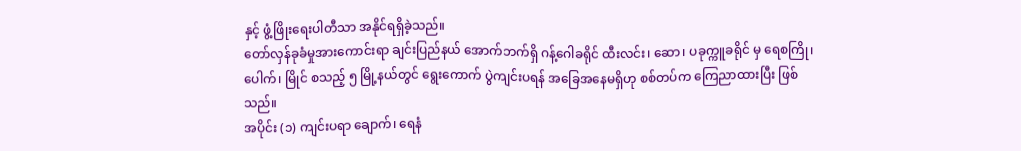နှင့် ဖွံ့ဖြိုးရေးပါတီသာ အနိုင်ရရှိခဲ့သည်။
တော်လှန်ခုခံမှုအားကောင်းရာ ချင်းပြည်နယ် အောက်ဘက်ရှိ ဂန့်ဂေါခရိုင် ထီးလင်း၊ ဆော၊ ပခုက္ကူခရိုင် မှ ရေစကြို၊ ပေါက်၊ မြိုင် စသည့် ၅ မြို့နယ်တွင် ရွေးကောက် ပွဲကျင်းပရန် အခြေအနေမရှိဟု စစ်တပ်က ကြေညာထားပြီး ဖြစ်သည်။
အပိုင်း (၁) ကျင်းပရာ ချောက်၊ ရေနံ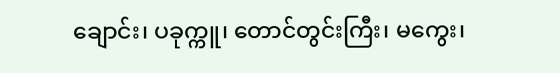ချောင်း၊ ပခုက္ကူ၊ တောင်တွင်းကြီး၊ မကွေး၊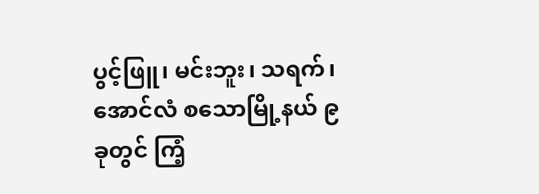ပွင့်ဖြူ၊ မင်းဘူး၊ သရက်၊ အောင်လံ စသောမြို့နယ် ၉ ခုတွင် ကြံ့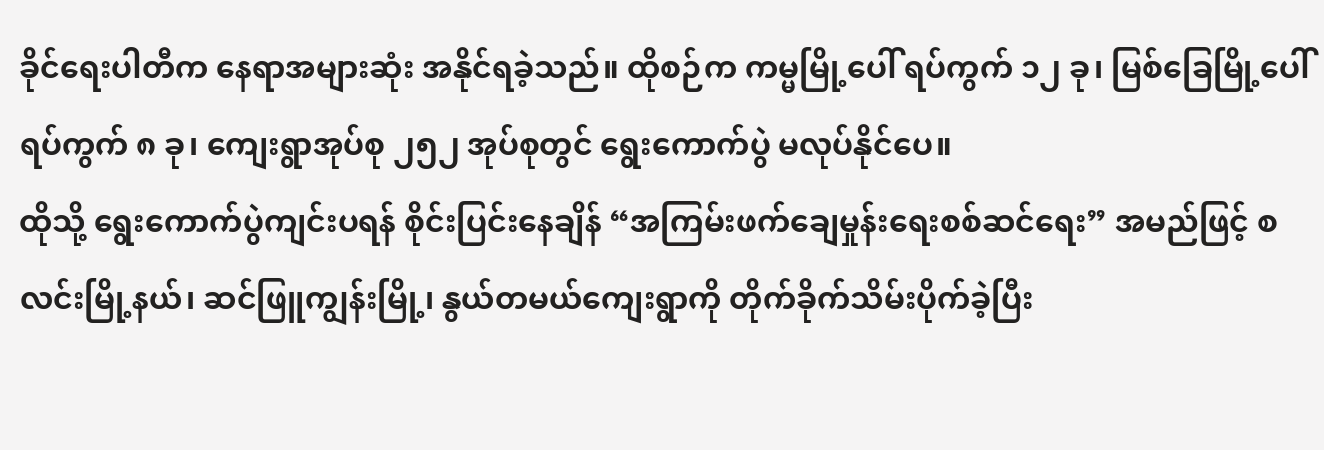ခိုင်ရေးပါတီက နေရာအများဆုံး အနိုင်ရခဲ့သည်။ ထိုစဉ်က ကမ္မမြို့ပေါ် ရပ်ကွက် ၁၂ ခု၊ မြစ်ခြေမြို့ပေါ် ရပ်ကွက် ၈ ခု၊ ကျေးရွာအုပ်စု ၂၅၂ အုပ်စုတွင် ရွေးကောက်ပွဲ မလုပ်နိုင်ပေ။
ထိုသို့ ရွေးကောက်ပွဲကျင်းပရန် စိုင်းပြင်းနေချိန် “အကြမ်းဖက်ချေမှုန်းရေးစစ်ဆင်ရေး” အမည်ဖြင့် စလင်းမြို့နယ်၊ ဆင်ဖြူကျွန်းမြို့၊ နွယ်တမယ်ကျေးရွာကို တိုက်ခိုက်သိမ်းပိုက်ခဲ့ပြီး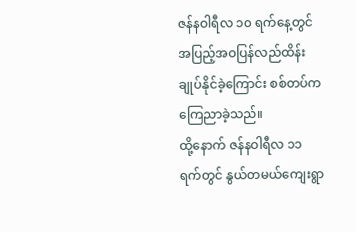ဇန်နဝါရီလ ၁၀ ရက်နေ့တွင် အပြည့်အဝပြန်လည်ထိန်းချုပ်နိုင်ခဲ့ကြောင်း စစ်တပ်က ကြေညာခဲ့သည်။
ထို့နောက် ဇန်နဝါရီလ ၁၁ ရက်တွင် နွယ်တမယ်ကျေးရွာ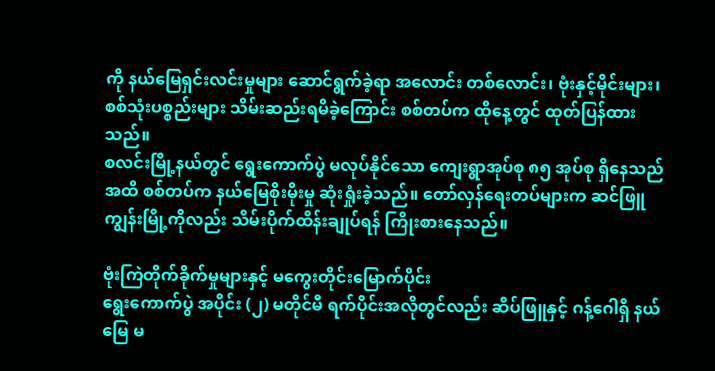ကို နယ်မြေရှင်းလင်းမှုများ ဆောင်ရွက်ခဲ့ရာ အလောင်း တစ်လောင်း၊ ဗုံးနှင့်မိုင်းများ၊ စစ်သုံးပစ္စည်းများ သိမ်းဆည်းရမိခဲ့ကြောင်း စစ်တပ်က ထိုနေ့တွင် ထုတ်ပြန်ထားသည်။
စလင်းမြို့နယ်တွင် ရွေးကောက်ပွဲ မလုပ်နိုင်သော ကျေးရွာအုပ်စု ၈၅ အုပ်စု ရှိနေသည်အထိ စစ်တပ်က နယ်မြေစိုးမိုးမှု ဆုံးရှုံးခဲ့သည်။ တော်လှန်ရေးတပ်များက ဆင်ဖြူကျွန်းမြို့ကိုလည်း သိမ်းပိုက်ထိန်းချုပ်ရန် ကြိုးစားနေသည်။

ဗုံးကြဲတိုက်ခိုက်မှုများနှင့် မကွေးတိုင်းမြောက်ပိုင်း
ရွေးကောက်ပွဲ အပိုင်း (၂) မတိုင်မီ ရက်ပိုင်းအလိုတွင်လည်း ဆိပ်ဖြူနှင့် ဂန့်ဂေါရှိ နယ်မြေ မ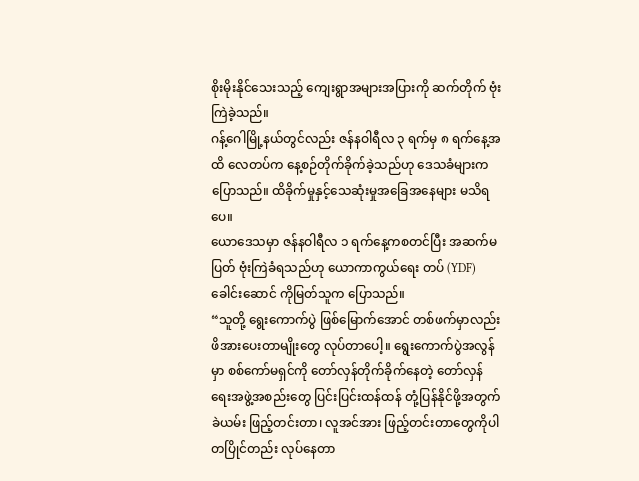စိုးမိုးနိုင်သေးသည့် ကျေးရွာအများအပြားကို ဆက်တိုက် ဗုံးကြဲခဲ့သည်။
ဂန့်ဂေါမြို့နယ်တွင်လည်း ဇန်နဝါရီလ ၃ ရက်မှ ၈ ရက်နေ့အထိ လေတပ်က နေ့စဉ်တိုက်ခိုက်ခဲ့သည်ဟု ဒေသခံများက ပြောသည်။ ထိခိုက်မှုနှင့်သေဆုံးမှုအခြေအနေများ မသိရပေ။
ယောဒေသမှာ ဇန်နဝါရီလ ၁ ရက်နေ့ကစတင်ပြီး အဆက်မပြတ် ဗုံးကြဲခံရသည်ဟု ယောကာကွယ်ရေး တပ် (YDF) ခေါင်းဆောင် ကိုမြတ်သူက ပြောသည်။
“သူတို့ ရွေးကောက်ပွဲ ဖြစ်မြောက်အောင် တစ်ဖက်မှာလည်း ဖိအားပေးတာမျိုးတွေ လုပ်တာပေါ့။ ရွေးကောက်ပွဲအလွန်မှာ စစ်ကော်မရှင်ကို တော်လှန်တိုက်ခိုက်နေတဲ့ တော်လှန်ရေးအဖွဲ့အစည်းတွေ ပြင်းပြင်းထန်ထန် တုံ့ပြန်နိုင်ဖို့အတွက် ခဲယမ်း ဖြည့်တင်းတာ၊ လူအင်အား ဖြည့်တင်းတာတွေကိုပါ တပြိုင်တည်း လုပ်နေတာ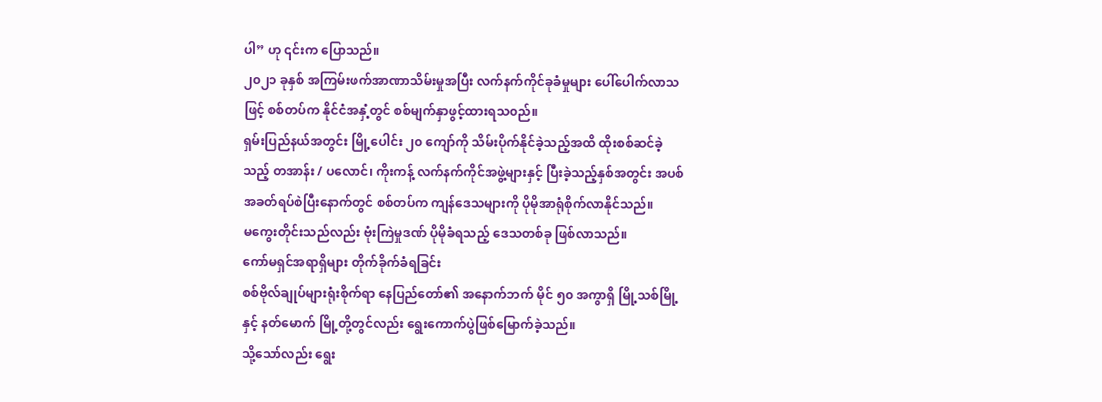ပါ” ဟု ၎င်းက ပြောသည်။
၂၀၂၁ ခုနှစ် အကြမ်းဖက်အာဏာသိမ်းမှုအပြီး လက်နက်ကိုင်ခုခံမှုများ ပေါ်ပေါက်လာသဖြင့် စစ်တပ်က နိုင်ငံအနှံ့တွင် စစ်မျက်နှာဖွင့်ထားရသ၀ည်။
ရှမ်းပြည်နယ်အတွင်း မြို့ပေါင်း ၂၀ ကျော်ကို သိမ်းပိုက်နိုင်ခဲ့သည့်အထိ ထိုးစစ်ဆင်ခဲ့သည့် တအာန်း / ပလောင်၊ ကိုးကန့် လက်နက်ကိုင်အဖွဲ့များနှင့် ပြီးခဲ့သည့်နှစ်အတွင်း အပစ်အခတ်ရပ်စဲပြီးနောက်တွင် စစ်တပ်က ကျန်ဒေသများကို ပိုမိုအာရုံစိုက်လာနိုင်သည်။
မကွေးတိုင်းသည်လည်း ဗုံးကြဲမှုဒဏ် ပိုမိုခံရသည့် ဒေသတစ်ခု ဖြစ်လာသည်။
ကော်မရှင်အရာရှိများ တိုက်ခိုက်ခံရခြင်း
စစ်ဗိုလ်ချုပ်များရုံးစိုက်ရာ နေပြည်တော်၏ အနောက်ဘက် မိုင် ၅၀ အကွာရှိ မြို့သစ်မြို့ နှင့် နတ်မောက် မြို့တို့တွင်လည်း ရွေးကောက်ပွဲဖြစ်မြောက်ခဲ့သည်။
သို့သော်လည်း ရွေး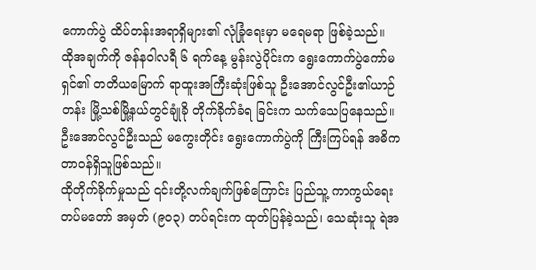ကောက်ပွဲ ထိပ်တန်းအရာရှိများ၏ လုံခြုံရေးမှာ မရေမရာ ဖြစ်ခဲ့သည်။
ထိုအချက်ကို ဇန်နဝါလရီ ၆ ရက်နေ့ မွန်းလွဲပိုင်းက ရွေးကောက်ပွဲကော်မရှင်၏ တတိယမြောက် ရာထူးအကြီးဆုံးဖြစ်သူ ဦးအောင်လွင်ဦး၏ယာဉ်တန်း မြို့သစ်မြို့နယ်တွင်ချုံခို တိုက်ခိုက်ခံရ ခြင်းက သက်သေပြနေသည်။
ဦးအောင်လွင်ဦးသည် မကွေးတိုင်း ရွေးကောက်ပွဲကို ကြီးကြပ်ရန် အဓိက တာဝန်ရှိသူဖြစ်သည်။
ထိုတိုက်ခိုက်မှုသည် ၎င်းတို့လက်ချက်ဖြစ်ကြောင်း ပြည်သူ့ ကာကွယ်ရေး တပ်မတော် အမှတ် (၉၀၃) တပ်ရင်းက ထုတ်ပြန်ခဲ့သည်၊ သေဆုံးသူ ရဲအ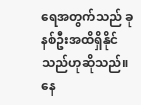ရေအတွက်သည် ခုနစ်ဦးအထိရှိနိုင်သည်ဟုဆိုသည်။
နေ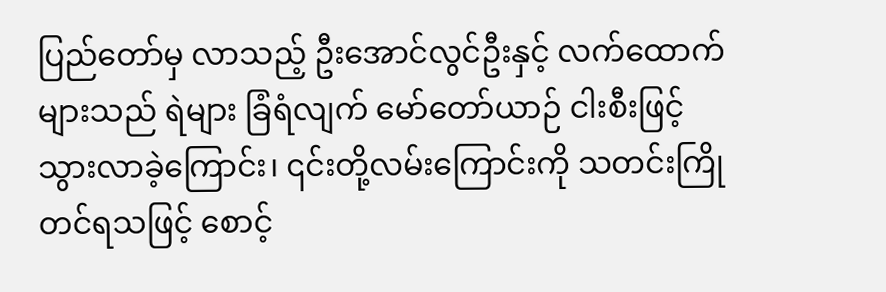ပြည်တော်မှ လာသည့် ဦးအောင်လွင်ဦးနှင့် လက်ထောက်များသည် ရဲများ ခြံရံလျက် မော်တော်ယာဉ် ငါးစီးဖြင့် သွားလာခဲ့ကြောင်း၊ ၎င်းတို့လမ်းကြောင်းကို သတင်းကြိုတင်ရသဖြင့် စောင့်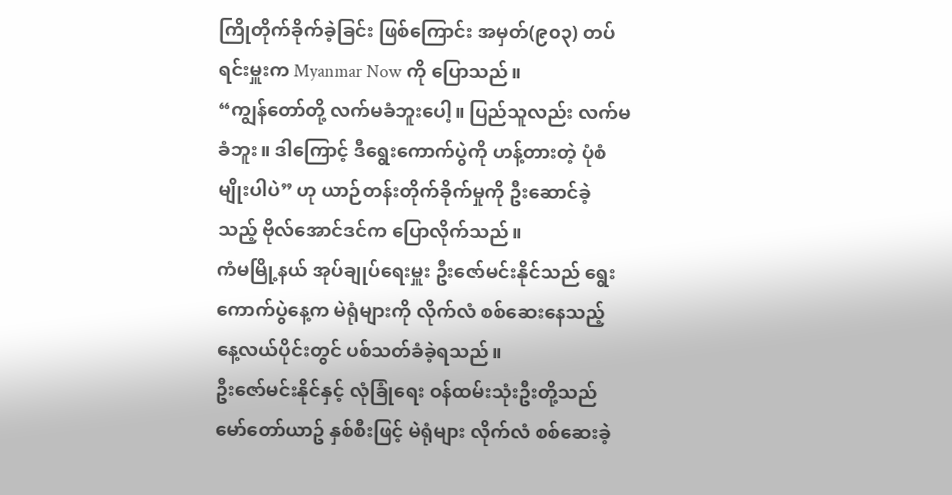ကြိုတိုက်ခိုက်ခဲ့ခြင်း ဖြစ်ကြောင်း အမှတ်(၉၀၃) တပ်ရင်းမှူးက Myanmar Now ကို ပြောသည်။
“ကျွန်တော်တို့ လက်မခံဘူးပေါ့။ ပြည်သူလည်း လက်မခံဘူး။ ဒါကြောင့် ဒီရွေးကောက်ပွဲကို ဟန့်တားတဲ့ ပုံစံမျိုးပါပဲ” ဟု ယာဉ်တန်းတိုက်ခိုက်မှုကို ဦးဆောင်ခဲ့သည့် ဗိုလ်အောင်ဒင်က ပြောလိုက်သည်။
ကံမမြို့နယ် အုပ်ချုပ်ရေးမှူး ဦးဇော်မင်းနိုင်သည် ရွေးကောက်ပွဲနေ့က မဲရုံများကို လိုက်လံ စစ်ဆေးနေသည့် နေ့လယ်ပိုင်းတွင် ပစ်သတ်ခံခဲ့ရသည်။
ဦးဇော်မင်းနိုင်နှင့် လုံခြုံရေး ဝန်ထမ်းသုံးဦးတို့သည် မော်တော်ယာဥ် နှစ်စီးဖြင့် မဲရုံများ လိုက်လံ စစ်ဆေးခဲ့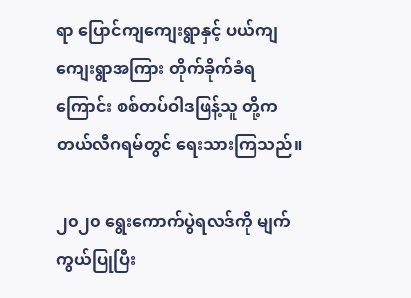ရာ ပြောင်ကျကျေးရွာနှင့် ပယ်ကျကျေးရွာအကြား တိုက်ခိုက်ခံရကြောင်း စစ်တပ်ဝါဒဖြန့်သူ တို့က တယ်လီဂရမ်တွင် ရေးသားကြသည်။

၂၀၂၀ ရွေးကောက်ပွဲရလဒ်ကို မျက်ကွယ်ပြုပြီး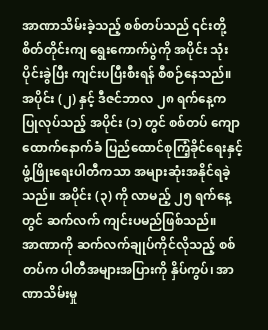အာဏာသိမ်းခဲ့သည့် စစ်တပ်သည် ၎င်းတို့ စိတ်တိုင်းကျ ရွေးကောက်ပွဲကို အပိုင်း သုံးပိုင်းခွဲပြီး ကျင်းပပြီးစီးရန် စီစဉ်နေသည်။
အပိုင်း (၂) နှင့် ဒီဇင်ဘာလ ၂၈ ရက်နေ့က ပြုလုပ်သည့် အပိုင်း (၁) တွင် စစ်တပ် ကျောထောက်နောက်ခံ ပြည်ထောင်စုကြံ့ခိုင်ရေးနှင့်ဖွံ့ဖြိုးရေးပါတီကသာ အများဆုံးအနိုင်ရခဲ့သည်။ အပိုင်း (၃) ကို လာမည့် ၂၅ ရက်နေ့တွင် ဆက်လက် ကျင်းပမည်ဖြစ်သည်။
အာဏာကို ဆက်လက်ချုပ်ကိုင်လိုသည့် စစ်တပ်က ပါတီအများအပြားကို နှိပ်ကွပ်၊ အာဏာသိမ်းမှု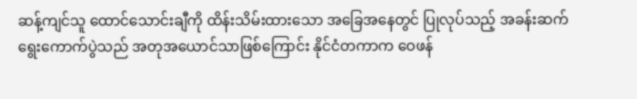ဆန့်ကျင်သူ ထောင်သောင်းချီကို ထိန်းသိမ်းထားသော အခြေအနေတွင် ပြုလုပ်သည့် အခန်းဆက်ရွေးကောက်ပွဲသည် အတုအယောင်သာဖြစ်ကြောင်း နိုင်ငံတကာက ဝေဖန်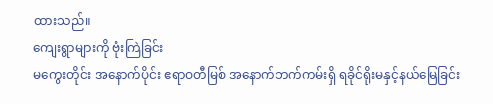ထားသည်။
ကျေးရွာများကို ဗုံးကြဲခြင်း
မကွေးတိုင်း အနောက်ပိုင်း ဧရာဝတီမြစ် အနောက်ဘက်ကမ်းရှိ ရခိုင်ရိုးမနှင့်နယ်မြေခြင်း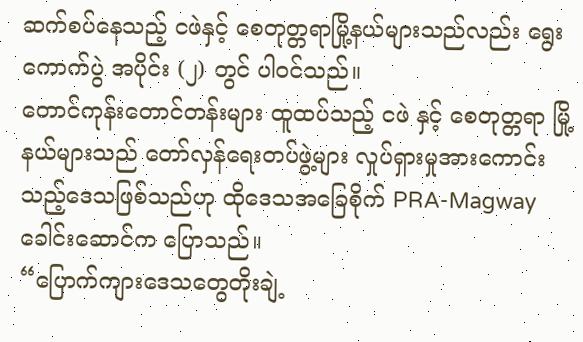ဆက်စပ်နေသည့် ငဖဲနှင့် စေတုတ္တရာမြို့နယ်များသည်လည်း ရွေးကောက်ပွဲ အပိုင်း (၂) တွင် ပါဝင်သည်။
တောင်ကုန်းတောင်တန်းများ ထူထပ်သည့် ငဖဲ နှင့် စေတုတ္တရာ မြို့နယ်များသည် တော်လှန်ရေးတပ်ဖွဲ့များ လှုပ်ရှားမှုအားကောင်းသည့်ဒေသဖြစ်သည်ဟု ထိုဒေသအခြေစိုက် PRA-Magway ခေါင်းဆောင်က ပြောသည်။
“ပြောက်ကျားဒေသတွေတိုးချဲ့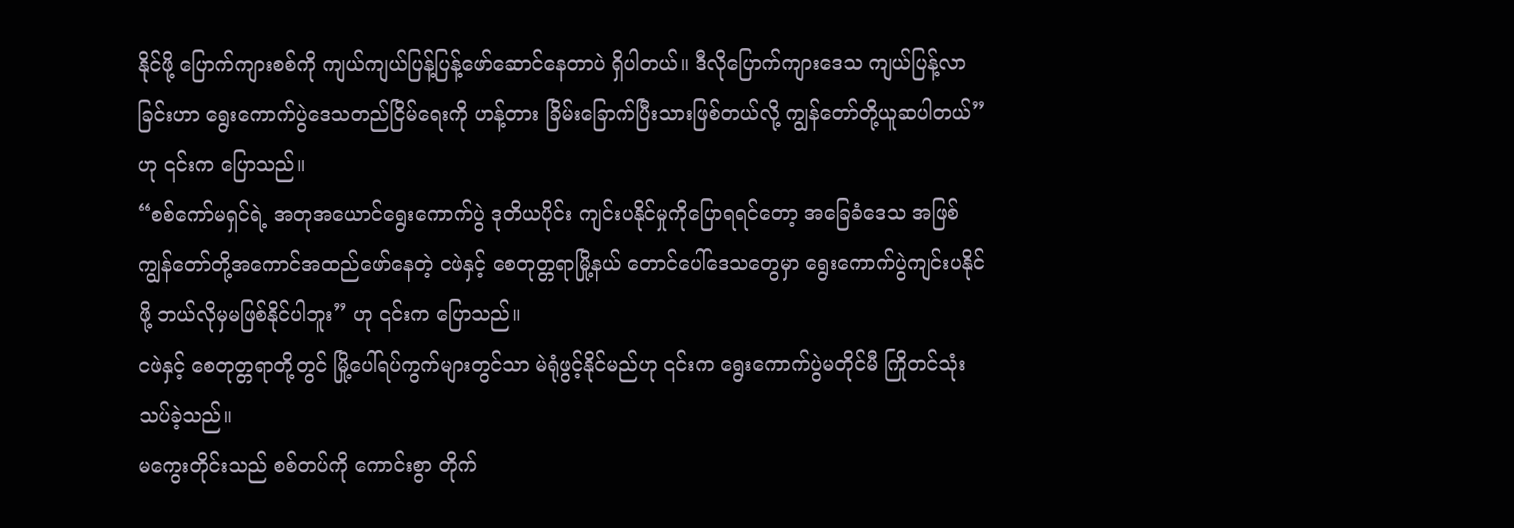နိုင်ဖို့ ပြောက်ကျားစစ်ကို ကျယ်ကျယ်ပြန့်ပြန့်ဖော်ဆောင်နေတာပဲ ရှိပါတယ်။ ဒီလိုပြောက်ကျားဒေသ ကျယ်ပြန့်လာခြင်းဟာ ရွေးကောက်ပွဲဒေသတည်ငြိမ်ရေးကို ဟန့်တား ခြိမ်းခြောက်ပြီးသားဖြစ်တယ်လို့ ကျွန်တော်တို့ယူဆပါတယ်” ဟု ၎င်းက ပြောသည်။
“စစ်ကော်မရှင်ရဲ့ အတုအယောင်ရွေးကောက်ပွဲ ဒုတိယပိုင်း ကျင်းပနိုင်မှုကိုပြောရရင်တော့ အခြေခံဒေသ အဖြစ် ကျွန်တော်တို့အကောင်အထည်ဖော်နေတဲ့ ငဖဲနှင့် စေတုတ္တရာမြို့နယ် တောင်ပေါ်ဒေသတွေမှာ ရွေးကောက်ပွဲကျင်းပနိုင်ဖို့ ဘယ်လိုမှမဖြစ်နိုင်ပါဘူး” ဟု ၎င်းက ပြောသည်။
ငဖဲနှင့် စေတုတ္တရာတို့တွင် မြို့ပေါ်ရပ်ကွက်များတွင်သာ မဲရုံဖွင့်နိုင်မည်ဟု ၎င်းက ရွေးကောက်ပွဲမတိုင်မီ ကြိုတင်သုံးသပ်ခဲ့သည်။
မကွေးတိုင်းသည် စစ်တပ်ကို ကောင်းစွာ တိုက်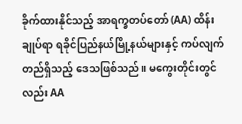ခိုက်ထားနိုင်သည့် အာရက္ခတပ်တော် (AA) ထိန်းချုပ်ရာ ရခိုင်ပြည်နယ်မြို့နယ်များနှင့် ကပ်လျက်တည်ရှိသည့် ဒေသဖြစ်သည်။ မကွေးတိုင်းတွင်လည်း AA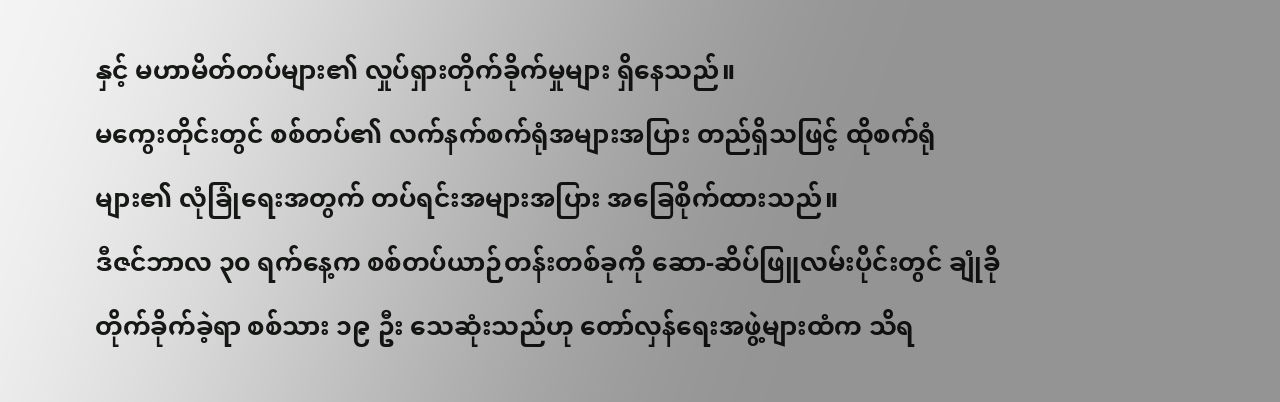နှင့် မဟာမိတ်တပ်များ၏ လှုပ်ရှားတိုက်ခိုက်မှုများ ရှိနေသည်။
မကွေးတိုင်းတွင် စစ်တပ်၏ လက်နက်စက်ရုံအများအပြား တည်ရှိသဖြင့် ထိုစက်ရုံများ၏ လုံခြုံရေးအတွက် တပ်ရင်းအများအပြား အခြေစိုက်ထားသည်။
ဒီဇင်ဘာလ ၃၀ ရက်နေ့က စစ်တပ်ယာဉ်တန်းတစ်ခုကို ဆော-ဆိပ်ဖြူလမ်းပိုင်းတွင် ချုံခိုတိုက်ခိုက်ခဲ့ရာ စစ်သား ၁၉ ဦး သေဆုံးသည်ဟု တော်လှန်ရေးအဖွဲ့များထံက သိရ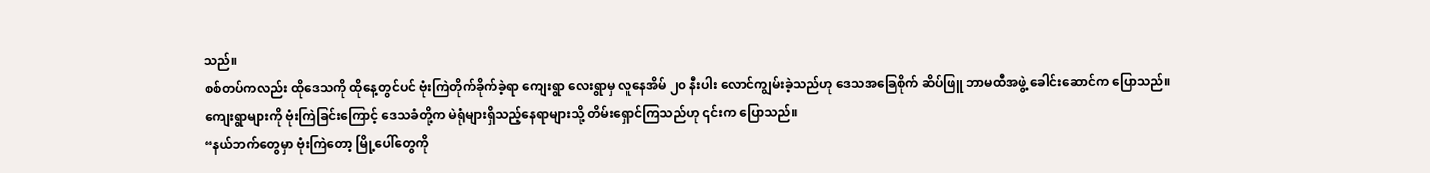သည်။
စစ်တပ်ကလည်း ထိုဒေသကို ထိုနေ့တွင်ပင် ဗုံးကြဲတိုက်ခိုက်ခဲ့ရာ ကျေးရွာ လေးရွာမှ လူနေအိမ် ၂၀ နီးပါး လောင်ကျွမ်းခဲ့သည်ဟု ဒေသအခြေစိုက် ဆိပ်ဖြူ ဘာမထီအဖွဲ့ ခေါင်းဆောင်က ပြောသည်။
ကျေးရွာများကို ဗုံးကြဲခြင်းကြောင့် ဒေသခံတို့က မဲရုံများရှိသည့်နေရာများသို့ တိမ်းရှောင်ကြသည်ဟု ၎င်းက ပြောသည်။
“နယ်ဘက်တွေမှာ ဗုံးကြဲတော့ မြို့ပေါ်တွေကို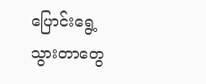ပြောင်းရွေ့သွားတာတွေ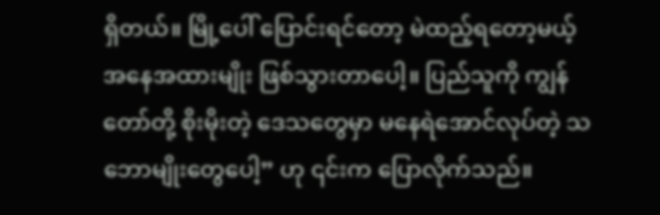ရှိတယ်။ မြို့ပေါ် ပြောင်းရင်တော့ မဲထည့်ရတော့မယ့် အနေအထားမျိုး ဖြစ်သွားတာပေါ့။ ပြည်သူကို ကျွန်တော်တို့ စိုးမိုးတဲ့ ဒေသတွေမှာ မနေရဲအောင်လုပ်တဲ့ သဘောမျိုးတွေပေါ့” ဟု ၎င်းက ပြောလိုက်သည်။